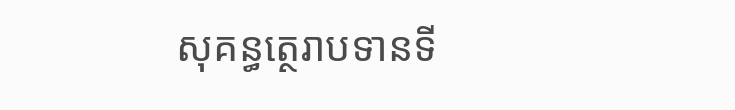សុគន្ធត្ថេរាបទានទី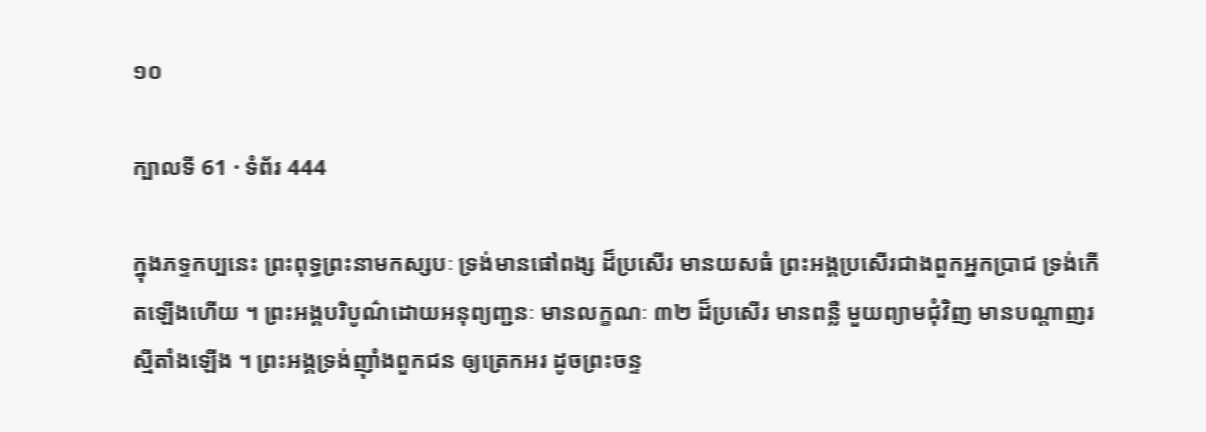១០

ក្បាលទី 61 · ទំព័រ 444

ក្នុងភទ្ទកប្បនេះ ព្រះពុទ្ធព្រះនាមកស្សបៈ ទ្រង់មានផៅពង្ស ដ៏ប្រសើរ មានយសធំ ព្រះអង្គប្រសើរជាងពួកអ្នកប្រាជ ទ្រង់កើតឡើងហើយ ។ ព្រះអង្គបរិបូណ៌ដោយអនុព្យញ្ជនៈ មានលក្ខណៈ ៣២ ដ៏ប្រសើរ មានពន្លឺ មួយព្យាមជុំវិញ មានបណ្តាញរស្មីតាំងឡើង ។ ព្រះអង្គទ្រង់ញ៉ាំងពួកជន ឲ្យត្រេកអរ ដូចព្រះចន្ទ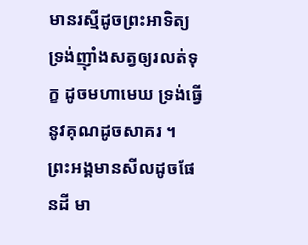មានរស្មីដូចព្រះអាទិត្យ ទ្រង់ញ៉ាំងសត្វឲ្យរលត់ទុក្ខ ដូចមហាមេឃ ទ្រង់ធ្វើនូវគុណដូចសាគរ ។ ព្រះអង្គមានសីលដូចផែនដី មា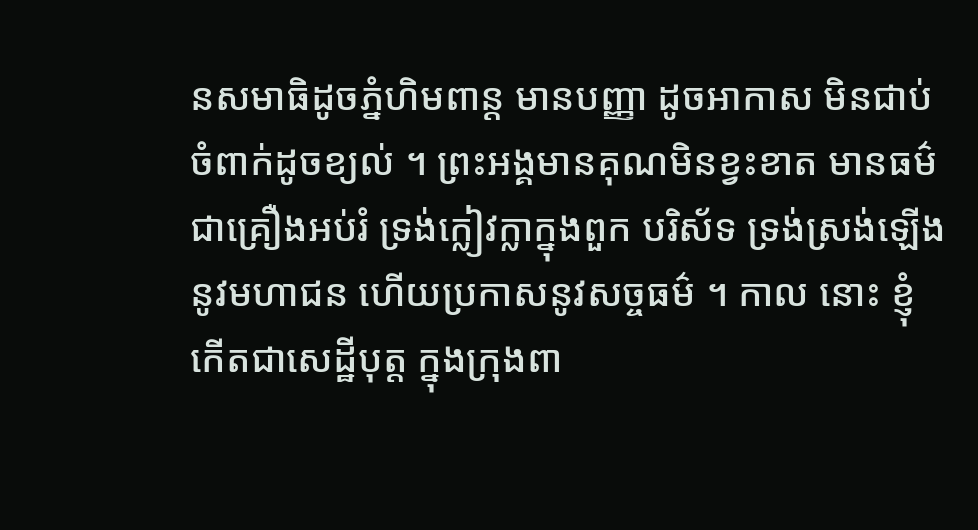នសមាធិដូចភ្នំហិមពាន្ត មានបញ្ញា ដូចអាកាស មិនជាប់ចំពាក់ដូចខ្យល់ ។ ព្រះអង្គមានគុណមិនខ្វះខាត មានធម៌ជាគ្រឿងអប់រំ ទ្រង់ក្លៀវក្លាក្នុងពួក បរិស័ទ ទ្រង់ស្រង់ឡើងនូវមហាជន ហើយប្រកាសនូវសច្ចធម៌ ។ កាល នោះ ខ្ញុំកើតជាសេដ្ឋីបុត្ត ក្នុងក្រុងពា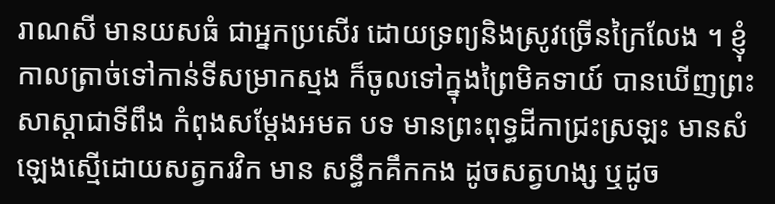រាណសី មានយសធំ ជាអ្នកប្រសើរ ដោយទ្រព្យនិងស្រូវច្រើនក្រៃលែង ។ ខ្ញុំកាលត្រាច់ទៅកាន់ទីសម្រាកស្មង ក៏ចូលទៅក្នុងព្រៃមិគទាយ៍ បានឃើញព្រះសាស្តាជាទីពឹង កំពុងសម្តែងអមត បទ មានព្រះពុទ្ធដីកាជ្រះស្រឡះ មានសំឡេងស្មើដោយសត្វករវិក មាន សន្ធឹកគឹកកង ដូចសត្វហង្ស ឬដូច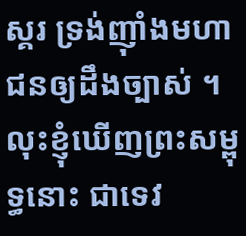ស្គរ ទ្រង់ញ៉ាំងមហាជនឲ្យដឹងច្បាស់ ។ លុះខ្ញុំឃើញព្រះសម្ពុទ្ធនោះ ជាទេវ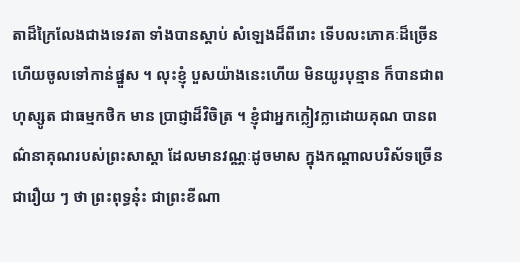តាដ៏ក្រៃលែងជាងទេវតា ទាំងបានស្តាប់ សំឡេងដ៏ពីរោះ ទើបលះភោគៈដ៏ច្រើន ហើយចូលទៅកាន់ផ្នួស ។ លុះខ្ញុំ បួសយ៉ាងនេះហើយ មិនយូរបុន្មាន ក៏បានជាពហុស្សូត ជាធម្មកថិក មាន ប្រាជ្ញាដ៏វិចិត្រ ។ ខ្ញុំជាអ្នកក្លៀវក្លាដោយគុណ បានពណ៌នាគុណរបស់ព្រះសាស្តា ដែលមានវណ្ណៈដូចមាស ក្នុងកណ្តាលបរិស័ទច្រើនជារឿយ ៗ ថា ព្រះពុទ្ធនុ៎ះ ជាព្រះខីណា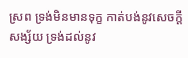ស្រព ទ្រង់មិនមានទុក្ខ កាត់បង់នូវសេចក្តីសង្ស័យ ទ្រង់ដល់នូវ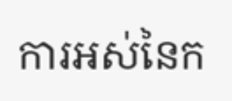ការអស់នៃក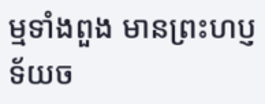ម្មទាំងពួង មានព្រះហប្ញទ័យច